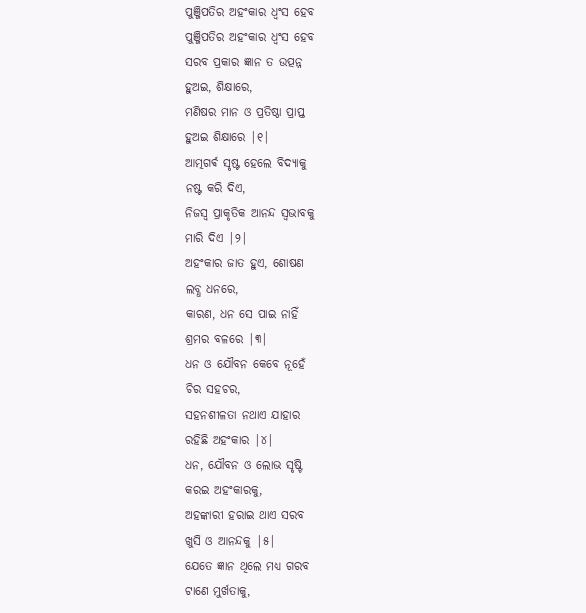ପୁଞ୍ଜିପତିର ଅହଂକାର ଧ୍ୱଂସ ହେବ
ପୁଞ୍ଜିପତିର ଅହଂକାର ଧ୍ୱଂସ ହେବ
ସରବ ପ୍ରକାର ଜ୍ଞାନ ତ ଉତ୍ପନ୍ନ
ହୁଅଇ, ଶିକ୍ଷାରେ,
ମଣିଷର ମାନ ଓ ପ୍ରତିଷ୍ଠା ପ୍ରାପ୍ତ
ହୁଅଇ ଶିକ୍ଷାରେ |୧|
ଆତ୍ମଗର୍ଵ ସୃଷ୍ଟ ହେଲେ ବିଦ୍ୟାକୁ
ନଷ୍ଟ କରି ଦିଏ,
ନିଜସ୍ୱ ପ୍ରାକୃତିକ ଆନନ୍ଦ ସ୍ୱଭାବକୁ
ମାରି ଦିଏ |୨|
ଅହଂକାର ଜାତ ହୁଏ, ଶୋଷଣ
ଲବ୍ଧ ଧନରେ,
କାରଣ, ଧନ ସେ ପାଇ ନାହିଁ
ଶ୍ରମର ବଳରେ |୩|
ଧନ ଓ ଯୌବନ କେବେ ନୂହେଁ
ଚିର ସହଚର,
ସହନଶୀଳତା ନଥାଏ ଯାହାର
ରହିଛି ଅହଂକାର |୪|
ଧନ, ଯୌବନ ଓ ଲୋଭ ସୃଷ୍ଟି
କରଇ ଅହଂକାରକୁ,
ଅହଙ୍କାରୀ ହରାଇ ଥାଏ ସରବ
ଖୁସି ଓ ଆନନ୍ଦକୁ |୫|
ଯେତେ ଜ୍ଞାନ ଥିଲେ ମଧ୍ୟ ଗରବ
ଟାଣେ ମୁର୍ଖତାକୁ,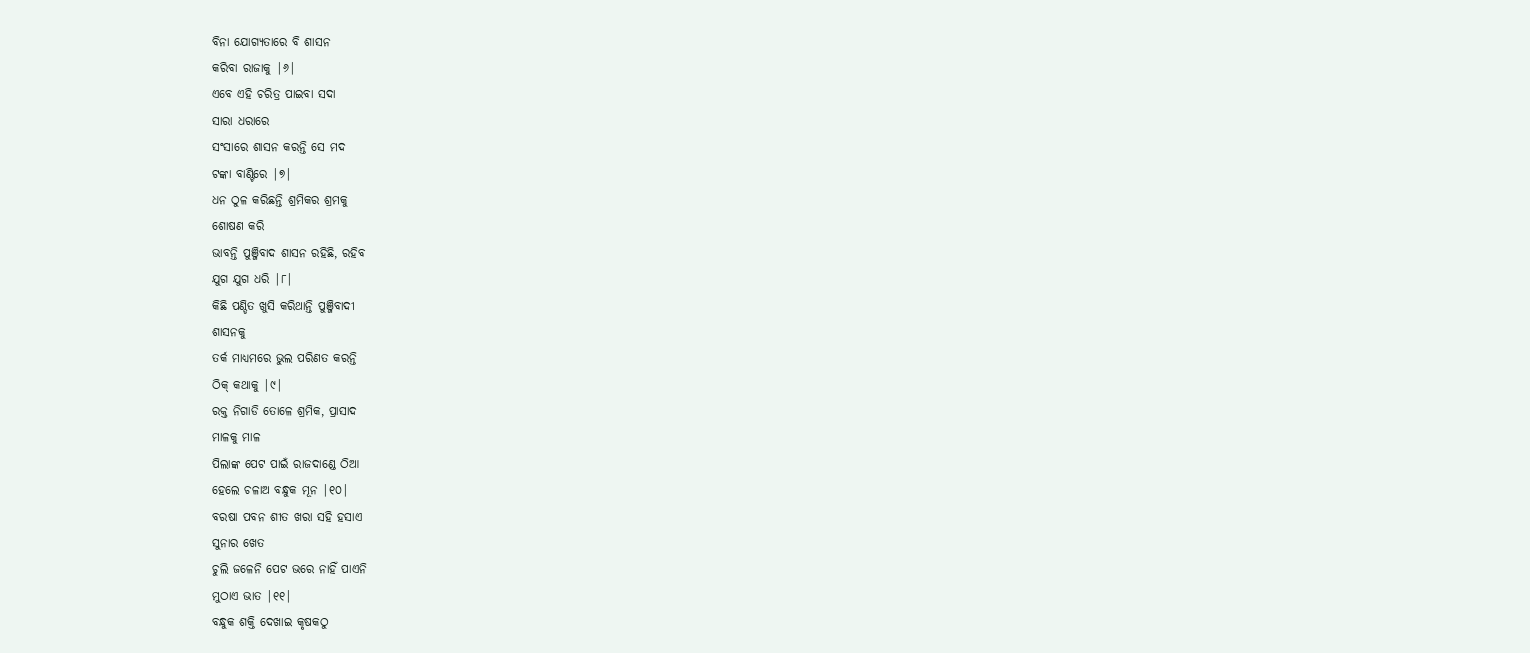ବିନା ଯୋଗ୍ୟତାରେ ବି ଶାସନ
କରିବା ରାଜାକୁ |୬|
ଏବେ ଏହି ଚରିତ୍ର ପାଇବା ସଦା
ସାରା ଧରାରେ
ସଂସାରେ ଶାସନ କରନ୍ତି ସେ ମଦ
ଟଙ୍କା ବାଣ୍ଟିରେ |୭|
ଧନ ଠୁଳ କରିଛନ୍ତି ଶ୍ରମିକର ଶ୍ରମକୁ
ଶୋଷଣ କରି
ଭାବନ୍ତି ପୁଞ୍ଜିବାଦ ଶାସନ ରହିଛି, ରହିବ
ଯୁଗ ଯୁଗ ଧରି |୮|
କିଛି ପଣ୍ଡିତ ଖୁସି କରିଥାନ୍ତି ପୁଞ୍ଜିବାଦୀ
ଶାସନକୁ
ତର୍କ ମାଧ୍ୟମରେ ଭୁଲ ପରିଣତ କରନ୍ତି
ଠିକ୍ କଥାକୁ |୯|
ରକ୍ତ ନିଗାଡି ତୋଳେ ଶ୍ରମିକ, ପ୍ରାସାଦ
ମାଳକୁ ମାଳ
ପିଲାଙ୍କ ପେଟ ପାଇଁ ରାଜଦାଣ୍ଡେ ଠିଆ
ହେଲେ ଚଳାଅ ବନ୍ଧୁକ ମୂନ |୧୦|
ବରଷା ପବନ ଶୀତ ଖରା ସହି ହସାଏ
ସୁନାର ଖେତ
ଚୁଲି ଜଳେନି ପେଟ ଭରେ ନାହିଁ ପାଏନି
ମୁଠାଏ ଭାତ |୧୧|
ବନ୍ଧୁକ ଶକ୍ତି ଦେଖାଇ କୃଷକଠୁ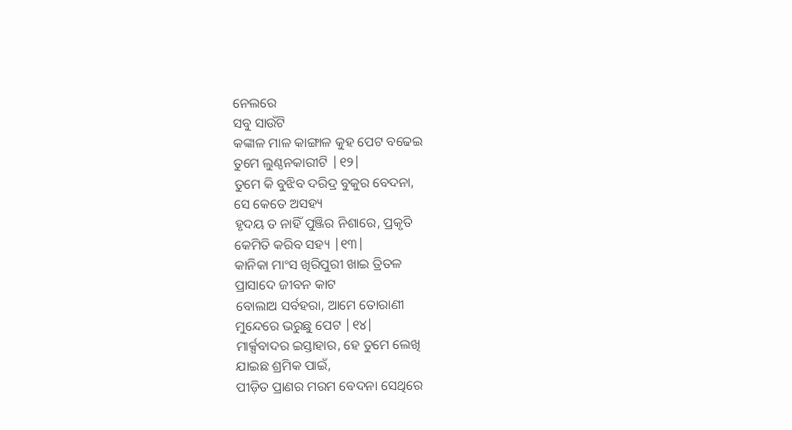ନେଲରେ
ସବୁ ସାଉଁଟି
କଙ୍କାଳ ମାଳ କାଙ୍ଗାଳ କୁହ ପେଟ ବଢେଇ
ତୁମେ ଲୁଣ୍ଠନକାରୀଟି |୧୨|
ତୁମେ କି ବୁଝିବ ଦରିଦ୍ର ବୁକୁର ବେଦନା,
ସେ କେତେ ଅସହ୍ୟ
ହୃଦୟ ତ ନାହିଁ ପୁଞ୍ଜିର ନିଶାରେ, ପ୍ରକୃତି
କେମିତି କରିବ ସହ୍ୟ |୧୩|
କାନିକା ମାଂସ ଖିରିପୁରୀ ଖାଇ ତ୍ରିତଳ
ପ୍ରାସାଦେ ଜୀବନ କାଟ
ବୋଲାଅ ସର୍ବହରା, ଆମେ ତୋରାଣୀ
ମୁନ୍ଦେରେ ଭରୁଛୁ ପେଟ |୧୪|
ମାର୍କ୍ସବାଦର ଇସ୍ତାହାର, ହେ ତୁମେ ଲେଖି
ଯାଇଛ ଶ୍ରମିକ ପାଇଁ,
ପୀଡ଼ିତ ପ୍ରାଣର ମରମ ବେଦନା ସେଥିରେ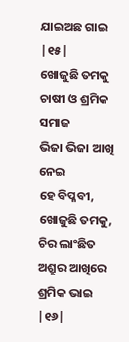ଯାଇଅଛ ଗାଇ |୧୫|
ଖୋଜୁଛି ତମକୁ ଚାଷୀ ଓ ଶ୍ରମିକ ସମାଜ
ଭିଜା ଭିଜା ଆଖି ନେଇ
ହେ ବିପ୍ଳବୀ, ଖୋଜୁଛି ତମକୁ, ଚିର ଲାଂଛିତ
ଅଶ୍ରୁର ଆଖିରେ ଶ୍ରମିକ ଭାଇ |୧୬|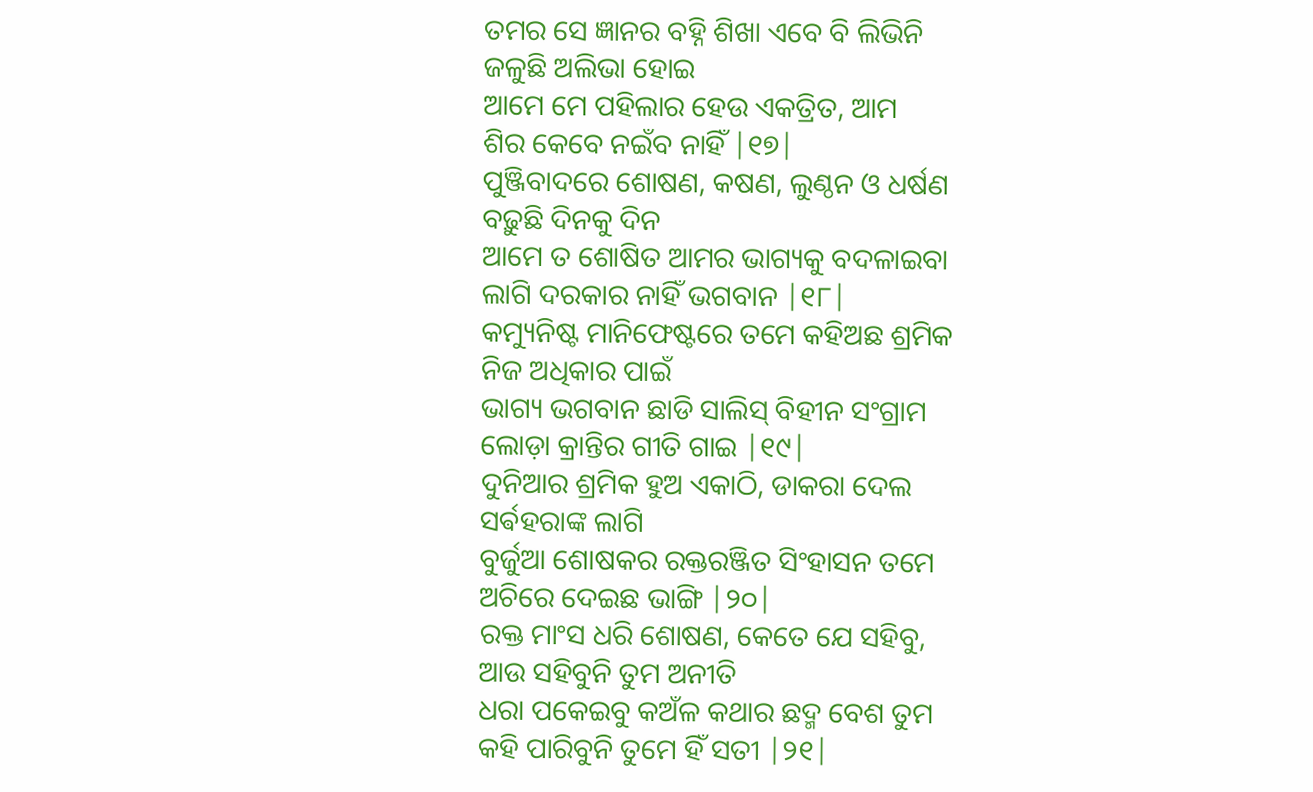ତମର ସେ ଜ୍ଞାନର ବହ୍ନି ଶିଖା ଏବେ ବି ଲିଭିନି
ଜଳୁଛି ଅଲିଭା ହୋଇ
ଆମେ ମେ ପହିଲାର ହେଉ ଏକତ୍ରିତ, ଆମ
ଶିର କେବେ ନଇଁବ ନାହିଁ |୧୭|
ପୁଞ୍ଜିବାଦରେ ଶୋଷଣ, କଷଣ, ଲୁଣ୍ଠନ ଓ ଧର୍ଷଣ
ବଢ଼ୁଛି ଦିନକୁ ଦିନ
ଆମେ ତ ଶୋଷିତ ଆମର ଭାଗ୍ୟକୁ ବଦଳାଇବା
ଲାଗି ଦରକାର ନାହିଁ ଭଗବାନ |୧୮|
କମ୍ୟୁନିଷ୍ଟ ମାନିଫେଷ୍ଟରେ ତମେ କହିଅଛ ଶ୍ରମିକ
ନିଜ ଅଧିକାର ପାଇଁ
ଭାଗ୍ୟ ଭଗବାନ ଛାଡି ସାଲିସ୍ ବିହୀନ ସଂଗ୍ରାମ
ଲୋଡ଼ା କ୍ରାନ୍ତିର ଗୀତି ଗାଇ |୧୯|
ଦୁନିଆର ଶ୍ରମିକ ହୁଅ ଏକାଠି, ଡାକରା ଦେଲ
ସର୍ଵହରାଙ୍କ ଲାଗି
ବୁର୍ଜୁଆ ଶୋଷକର ରକ୍ତରଞ୍ଜିତ ସିଂହାସନ ତମେ
ଅଚିରେ ଦେଇଛ ଭାଙ୍ଗି |୨୦|
ରକ୍ତ ମାଂସ ଧରି ଶୋଷଣ, କେତେ ଯେ ସହିବୁ,
ଆଉ ସହିବୁନି ତୁମ ଅନୀତି
ଧରା ପକେଇବୁ କଅଁଳ କଥାର ଛଦ୍ମ ବେଶ ତୁମ
କହି ପାରିବୁନି ତୁମେ ହିଁ ସତୀ |୨୧|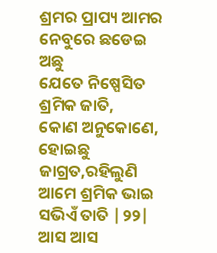ଶ୍ରମର ପ୍ରାପ୍ୟ ଆମର ନେବୁରେ ଛଡେଇ ଅଛୁ
ଯେତେ ନିଷ୍ପେସିତ ଶ୍ରମିକ ଜାତି,
କୋଣ ଅନୁକୋଣେ, ହୋଇଛୁ ଜାଗ୍ରତ,ରହିଲୁଣି
ଆମେ ଶ୍ରମିକ ଭାଇ ସଭିଏଁ ତାତି |୨୨|
ଆସ ଆସ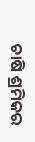ଚାଷି ଶ୍ରମିକର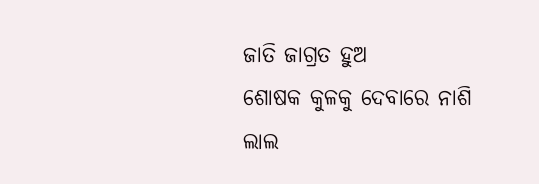ଜାତି ଜାଗ୍ରତ ହୁଅ
ଶୋଷକ କୁଳକୁ ଦେବାରେ ନାଶି
ଲାଲ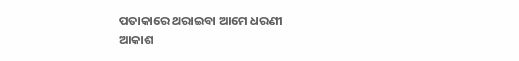ପତାକାରେ ଥରାଇବା ଆମେ ଧରଣୀ
ଆକାଶ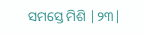ସମସ୍ତେ ମିଶି |୨୩|